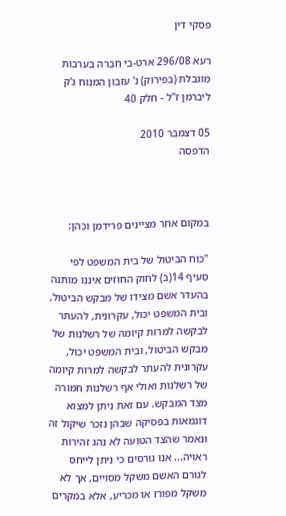פסקי דין

רעא 296/08 ארט-בי חברה בערבות מוגבלת (בפירוק) נ' עזבון המנוח ג'ק ליברמן ז"ל - חלק 40

05 דצמבר 2010
הדפסה



במקום אחר מציינים פרידמן וכהן:

"כוח הביטול של בית המשפט לפי סעיף 14(ב) לחוק החוזים איננו מותנה בהעדר אשם מצידו של מבקש הביטול, ובית המשפט יכול, עקרונית, להעתר לבקשה למרות קיומה של רשלנות של מבקש הביטול, ובית המשפט יכול, עקרונית להעתר לבקשה למרות קיומה של רשלנות ואולי אף רשלנות חמורה מצד המבקש. עם זאת ניתן למצוא דוגמאות בפסיקה שבהן נזכר שיקול זה ונאמר שהצד הטועה לא נהג זהירות ראויה... אנו גורסים כי ניתן לייחס לגורם האשם משקל מסויים, אך לא משקל מפורז או מכריע, אלא במקרים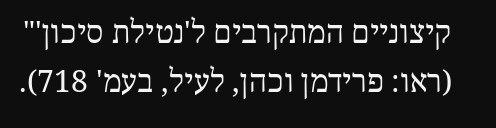קיצוניים המתקרבים ל'נטילת סיכון'" (ראו: פרידמן וכהן, לעיל, בעמ' 718).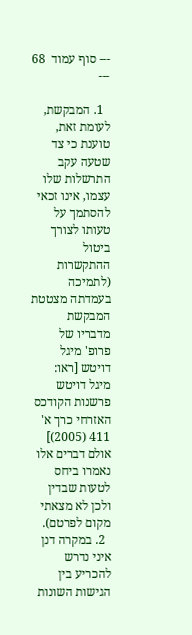--- סוף עמוד  68 ---

  1. המבקשת, לעומת זאת, טוענת כי צד שטעה עקב התרשלות שלו עצמו, אינו זכאי להסתמך על טעותו לצורך ביטול ההתקשרות (לתמיכה בעמדתה מצטטת המבקשת מדבריו של פרופ' מיגל דויטש [ראו: מיגל דויטש פרשנות הקודכס האזרחי כרך א' 411 (2005)] אולם דברים אלו  נאמרו ביחס לטעות שבדין ולכן לא מצאתי מקום לפרטם).
  2. במקרה דנן איני נדרש להכריע בין הגישות השונות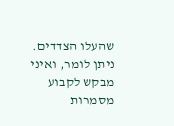שהעלו הצדדים. ניתן לומר, ואיני מבקש לקבוע מסמרות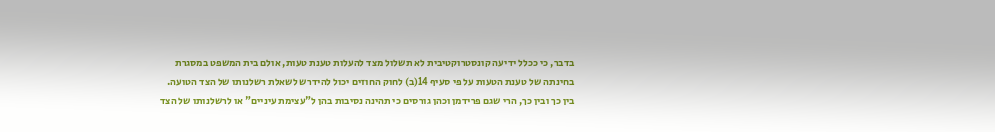בדבר, כי ככלל ידיעה קונסטרוקטיבית לא תשלול מצד להעלות טענת טעות, אולם בית המשפט במסגרת בחינתה של טענת הטעות על פי סעיף 14(ב) לחוק החוזים יכול להידרש לשאלת רשלנותו של הצד הטועה. בין כך ובין כך, הרי שגם פרידמן וכהן גורסים כי תהינה נסיבות בהן ל"עצימת עיניים" או לרשלנותו של הצד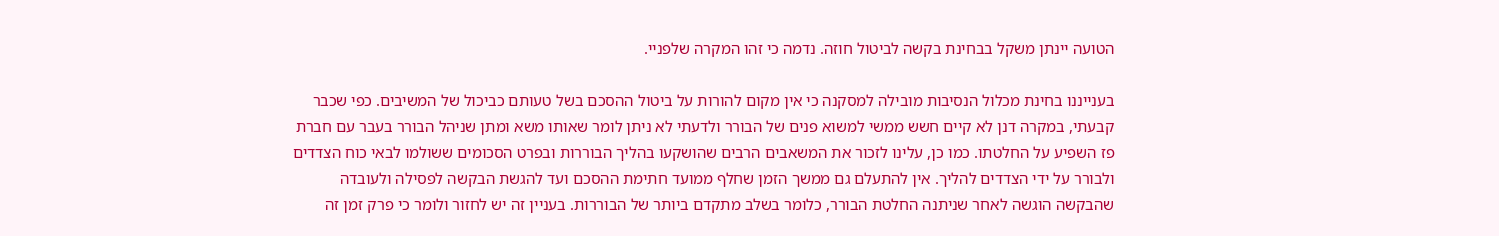הטועה יינתן משקל בבחינת בקשה לביטול חוזה. נדמה כי זהו המקרה שלפניי.

בענייננו בחינת מכלול הנסיבות מובילה למסקנה כי אין מקום להורות על ביטול ההסכם בשל טעותם כביכול של המשיבים. כפי שכבר קבעתי, במקרה דנן לא קיים חשש ממשי למשוא פנים של הבורר ולדעתי לא ניתן לומר שאותו משא ומתן שניהל הבורר בעבר עם חברת פז השפיע על החלטתו. כמו כן, עלינו לזכור את המשאבים הרבים שהושקעו בהליך הבוררות ובפרט הסכומים ששולמו לבאי כוח הצדדים ולבורר על ידי הצדדים להליך. אין להתעלם גם ממשך הזמן שחלף ממועד חתימת ההסכם ועד להגשת הבקשה לפסילה ולעובדה שהבקשה הוגשה לאחר שניתנה החלטת הבורר, כלומר בשלב מתקדם ביותר של הבוררות. בעניין זה יש לחזור ולומר כי פרק זמן זה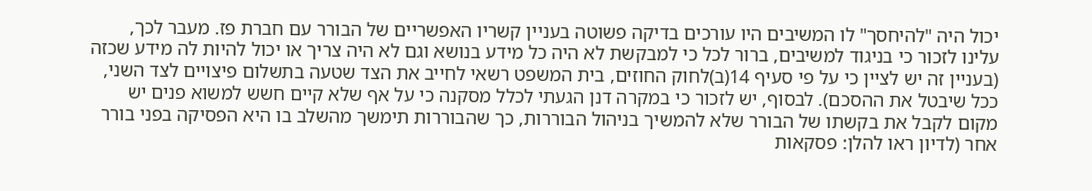יכול היה "להיחסך" לו המשיבים היו עורכים בדיקה פשוטה בעניין קשריו האפשריים של הבורר עם חברת פז. מעבר לכך, עלינו לזכור כי בניגוד למשיבים, ברור לכל כי למבקשת לא היה כל מידע בנושא וגם לא היה צריך או יכול להיות לה מידע שכזה (בעניין זה יש לציין כי על פי סעיף 14(ב)לחוק החוזים, בית המשפט רשאי לחייב את הצד שטעה בתשלום פיצויים לצד השני, ככל שיבטל את ההסכם). לבסוף, יש לזכור כי במקרה דנן הגעתי לכלל מסקנה כי על אף שלא קיים חשש למשוא פנים יש מקום לקבל את בקשתו של הבורר שלא להמשיך בניהול הבוררות, כך שהבוררות תימשך מהשלב בו היא הפסיקה בפני בורר אחר (לדיון ראו להלן: פסקאות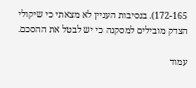172-165). בנסיבות העניין לא מצאתי כי שיקולי הצדק מובילים למסקנה כי יש לבטל את ההסכם.

עמוד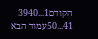הקודם1...3940
41...50עמוד הבא